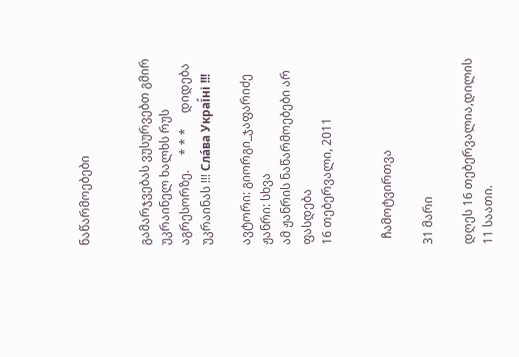ნაწარმოებები


გამარჯვებას ვუსურვებთ გმირ უკრაინელ ხალხს რუს აგრესორზე.     * * *     დიდება უკრაინას !!! Сла́ва Украї́ні !!!

ავტორი: გიორგი_ჯაფარიძე
ჟანრი: სხვა
ამ ჟანრის ნაწარმოებები არ ფასდება
16 თებერვალი, 2011


  ჩამოტვირთვა

31 მარი

დღეს 16 თებერვალია,დილის 11 საათი.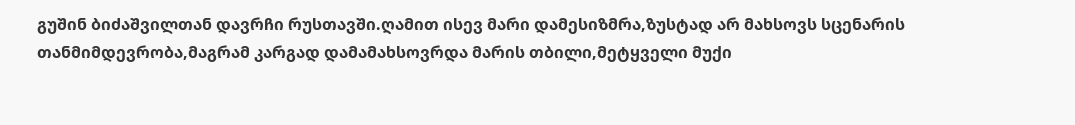გუშინ ბიძაშვილთან დავრჩი რუსთავში.ღამით ისევ მარი დამესიზმრა,ზუსტად არ მახსოვს სცენარის თანმიმდევრობა,მაგრამ კარგად დამამახსოვრდა მარის თბილი,მეტყველი მუქი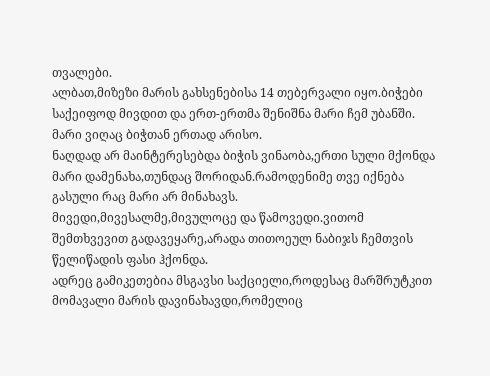თვალები.
ალბათ,მიზეზი მარის გახსენებისა 14 თებერვალი იყო.ბიჭები საქეიფოდ მივდით და ერთ-ერთმა შენიშნა მარი ჩემ უბანში.
მარი ვიღაც ბიჭთან ერთად არისო.
ნაღდად არ მაინტერესებდა ბიჭის ვინაობა,ერთი სული მქონდა მარი დამენახა,თუნდაც შორიდან.რამოდენიმე თვე იქნება გასული რაც მარი არ მინახავს.
მივედი,მივესალმე,მივულოცე და წამოვედი.ვითომ შემთხვევით გადავეყარე,არადა თითოეულ ნაბიჯს ჩემთვის წელიწადის ფასი ჰქონდა.
ადრეც გამიკეთებია მსგავსი საქციელი,როდესაც მარშრუტკით მომავალი მარის დავინახავდი,რომელიც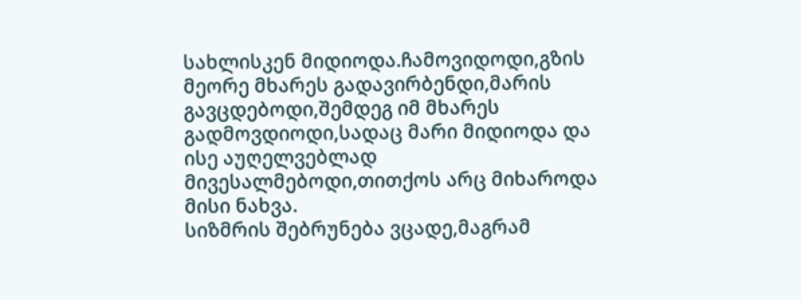სახლისკენ მიდიოდა.ჩამოვიდოდი,გზის მეორე მხარეს გადავირბენდი,მარის გავცდებოდი,შემდეგ იმ მხარეს გადმოვდიოდი,სადაც მარი მიდიოდა და ისე აუღელვებლად მივესალმებოდი,თითქოს არც მიხაროდა მისი ნახვა.
სიზმრის შებრუნება ვცადე,მაგრამ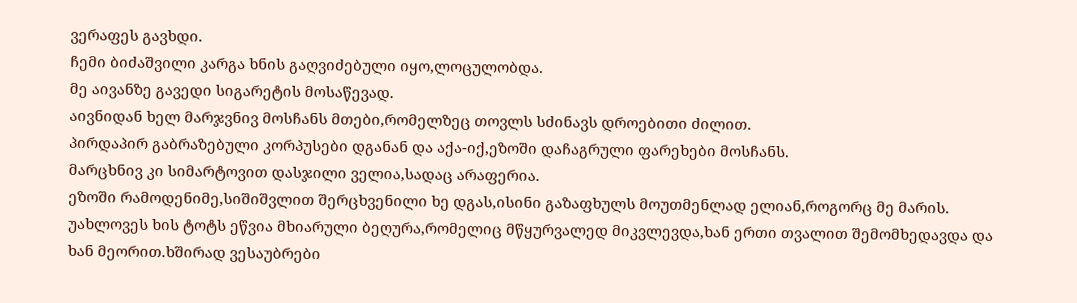ვერაფეს გავხდი.
ჩემი ბიძაშვილი კარგა ხნის გაღვიძებული იყო,ლოცულობდა.
მე აივანზე გავედი სიგარეტის მოსაწევად.
აივნიდან ხელ მარჯვნივ მოსჩანს მთები,რომელზეც თოვლს სძინავს დროებითი ძილით.
პირდაპირ გაბრაზებული კორპუსები დგანან და აქა-იქ,ეზოში დაჩაგრული ფარეხები მოსჩანს.
მარცხნივ კი სიმარტოვით დასჯილი ველია,სადაც არაფერია.
ეზოში რამოდენიმე,სიშიშვლით შერცხვენილი ხე დგას,ისინი გაზაფხულს მოუთმენლად ელიან,როგორც მე მარის.
უახლოვეს ხის ტოტს ეწვია მხიარული ბეღურა,რომელიც მწყურვალედ მიკვლევდა,ხან ერთი თვალით შემომხედავდა და ხან მეორით.ხშირად ვესაუბრები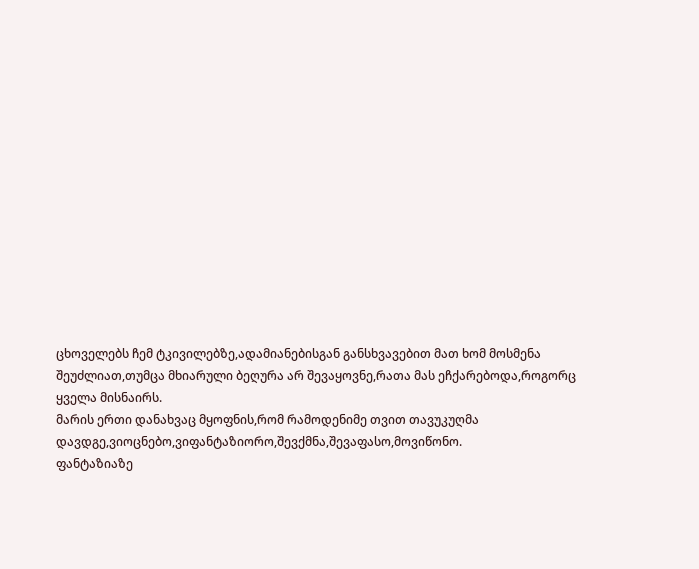ცხოველებს ჩემ ტკივილებზე,ადამიანებისგან განსხვავებით მათ ხომ მოსმენა შეუძლიათ,თუმცა მხიარული ბეღურა არ შევაყოვნე,რათა მას ეჩქარებოდა,როგორც ყველა მისნაირს.
მარის ერთი დანახვაც მყოფნის,რომ რამოდენიმე თვით თავუკუღმა დავდგე,ვიოცნებო,ვიფანტაზიორო,შევქმნა,შევაფასო,მოვიწონო.
ფანტაზიაზე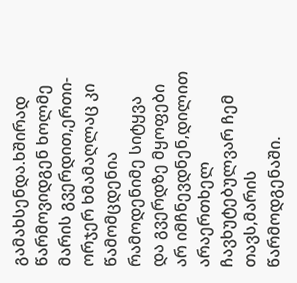გამახსენდა.ხშირად წარმოვიდგენ ხოლმე მარის გვერდით,ერთი-ორჯერ ხმამაღლაც კი წამომცდენია რამოდენიმე სიტყვა და გვერდზე მყოფები არ იმჩნევდნენ,დილით არაერთხელ ჩავხუტებულვარ ჩემ თავს,მარის წარმოდგენაში.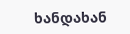ხანდახან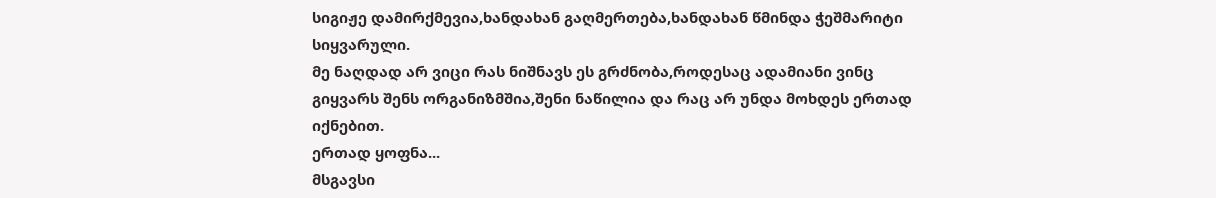სიგიჟე დამირქმევია,ხანდახან გაღმერთება,ხანდახან წმინდა ჭეშმარიტი სიყვარული.
მე ნაღდად არ ვიცი რას ნიშნავს ეს გრძნობა,როდესაც ადამიანი ვინც გიყვარს შენს ორგანიზმშია,შენი ნაწილია და რაც არ უნდა მოხდეს ერთად იქნებით.
ერთად ყოფნა...
მსგავსი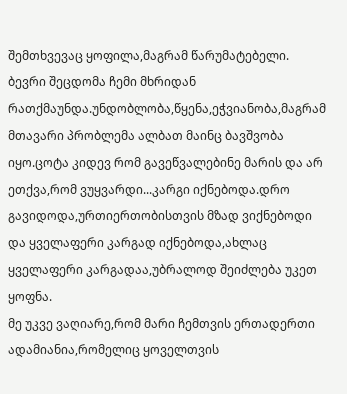შემთხვევაც ყოფილა,მაგრამ წარუმატებელი.
ბევრი შეცდომა ჩემი მხრიდან რათქმაუნდა.უნდობლობა,წყენა,ეჭვიანობა,მაგრამ მთავარი პრობლემა ალბათ მაინც ბავშვობა იყო.ცოტა კიდევ რომ გავეწვალებინე მარის და არ ეთქვა,რომ ვუყვარდი...კარგი იქნებოდა.დრო გავიდოდა,ურთიერთობისთვის მზად ვიქნებოდი და ყველაფერი კარგად იქნებოდა,ახლაც ყველაფერი კარგადაა,უბრალოდ შეიძლება უკეთ ყოფნა.
მე უკვე ვაღიარე,რომ მარი ჩემთვის ერთადერთი ადამიანია,რომელიც ყოველთვის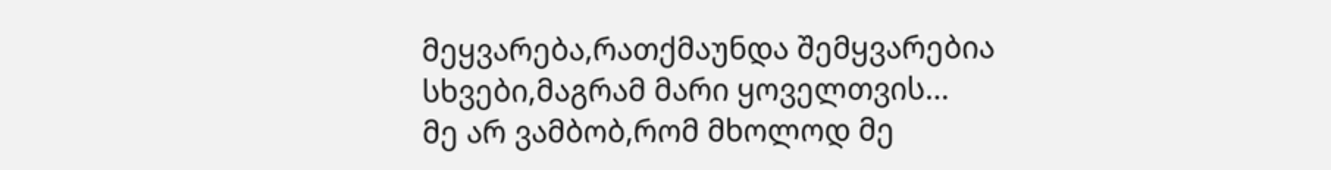მეყვარება,რათქმაუნდა შემყვარებია სხვები,მაგრამ მარი ყოველთვის...
მე არ ვამბობ,რომ მხოლოდ მე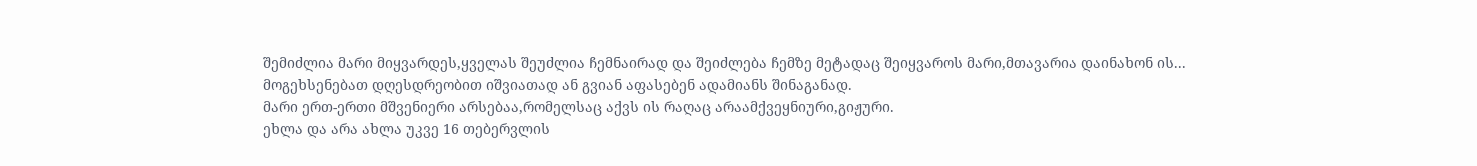შემიძლია მარი მიყვარდეს,ყველას შეუძლია ჩემნაირად და შეიძლება ჩემზე მეტადაც შეიყვაროს მარი,მთავარია დაინახონ ის...
მოგეხსენებათ დღესდრეობით იშვიათად ან გვიან აფასებენ ადამიანს შინაგანად.
მარი ერთ-ერთი მშვენიერი არსებაა,რომელსაც აქვს ის რაღაც არაამქვეყნიური,გიჟური.
ეხლა და არა ახლა უკვე 16 თებერვლის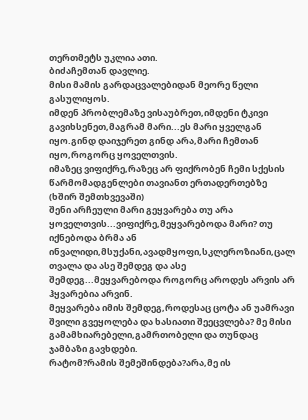თერთმეტს უკლია ათი.
ბიძაჩემთან დავლიე.
მისი მამის გარდაცვალებიდან მეორე წელი გასულიყოს.
იმდენ პრობლემაზე ვისაუბრეთ,იმდენი ტკივი გავიხსენეთ,მაგრამ მარი...ეს მარი ყველგან იყო.გინდ დაიჯერეთ გინდ არა,მარი ჩემთან იყო,როგორც ყოველთვის.
იმაზეც ვიფიქრე,რაზეც არ ფიქრობენ ჩემი სქესის წარმომადგენლები თავიანთ ერთადერთებზე (ხშირ შემთხვევაში)
შენი არჩეული მარი გეყვარება თუ არა ყოველთვის...ვიფიქრე,მეყვარებოდა მარი? თუ იქნებოდა ბრმა ან ინვალიდი,მსუქანი,ავადმყოფი,სკლეროზიანი,ცალ თვალა და ასე შემდეგ და ასე შემდეგ...მეყვარებოდა როგორც აროდეს არვის არ ჰყვარებია არვინ.
მეყვარება იმის შემდეგ,როდესაც ცოტა ან უამრავი შვილი გვეყოლება და ხასიათი შეეცვლება? მე მისი გამამხიარებელი,გამრთობელი და თუნდაც ჯამბაზი გავხდები.
რატომ?რამის შემეშინდება?არა,მე ის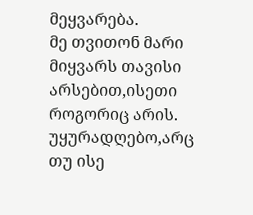მეყვარება.
მე თვითონ მარი მიყვარს თავისი არსებით,ისეთი როგორიც არის.
უყურადღებო,არც თუ ისე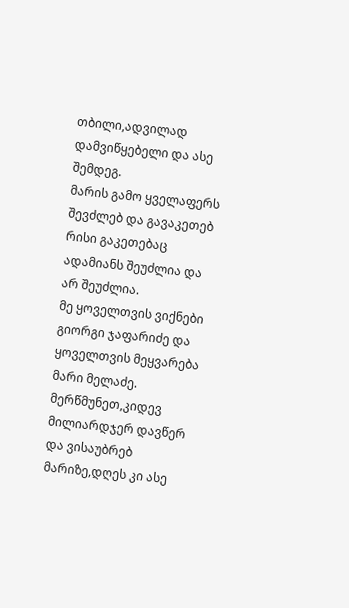თბილი,ადვილად დამვიწყებელი და ასე შემდეგ.
მარის გამო ყველაფერს შევძლებ და გავაკეთებ რისი გაკეთებაც ადამიანს შეუძლია და არ შეუძლია.
მე ყოველთვის ვიქნები გიორგი ჯაფარიძე და ყოველთვის მეყვარება მარი მელაძე.
მერწმუნეთ,კიდევ მილიარდჯერ დავწერ და ვისაუბრებ მარიზე,დღეს კი ასე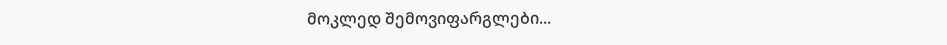მოკლედ შემოვიფარგლები...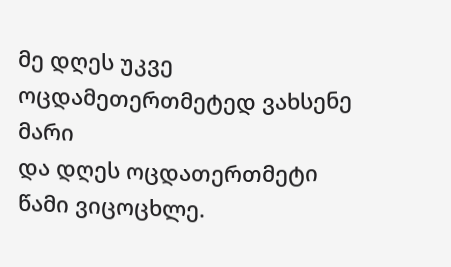მე დღეს უკვე ოცდამეთერთმეტედ ვახსენე მარი
და დღეს ოცდათერთმეტი წამი ვიცოცხლე.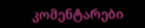კომენტარები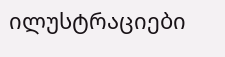ილუსტრაციები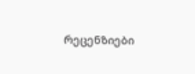რეცენზიები